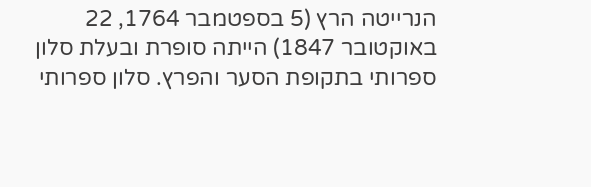הנרייטה הרץ (5 בספטמבר 1764, 22 באוקטובר 1847) הייתה סופרת ובעלת סלון ספרותי בתקופת הסער והפרץ. סלון ספרותי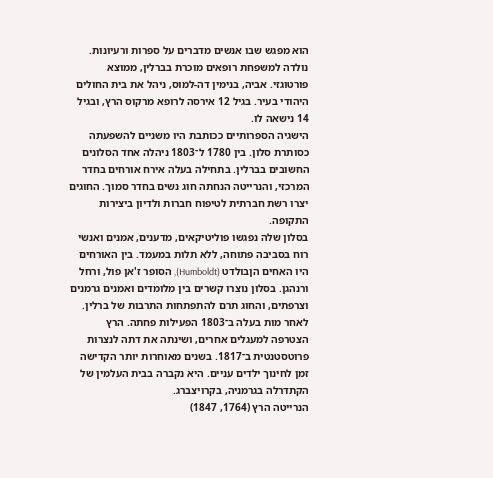הוא מפגש שבו אנשים מדברים על ספרות ורעיונות.
נולדה למשפחת רופאים מוכרת בברלין, ממוצא פורטוגזי. אביה, בנימין דה-למוס, ניהל את בית החולים היהודי בעיר. בגיל 12 אירסה לרופא מרקוס הרץ, ובגיל 14 נישאה לו.
הישגיה הספרותיים ככותבת היו משניים להשפעתה כסותרת סלון. בין 1780 ל־1803 ניהלה אחד הסלונים החשובים בברלין. בתחילה בעלה אירח אורחים בחדר המרכזי, והנרייטה הנחתה חוג נשים בחדר סמוך. החוגים יצרו רשת חברתית לטיפוח חברות ולדיון ביצירות התקופה.
בסלון שלה נפגשו פוליטיקאים, מדענים, אמנים ואנשי רוח בסביבה פתוחה, ללא תלות במעמד. בין האורחים היו האחים הןבולדט (Humboldt), הסופר ז'אן פול, ורחל ורנהגן. בסלון נוצרו קשרים בין מלומדים ואמנים גרמנים וצרפתים, והחוג תרם להתפתחות התרבות של ברלין.
לאחר מות בעלה ב־1803 הפעילות פחתה. הרץ הצטרפה למעגלים אחרים, ושינתה את דתה לנצרות פרוטסטנטית ב־1817. בשנים מאוחרות יותר הקדישה זמן לחינוך ילדים עניים. היא נקברה בבית העלמין של הקתדרלה בגרמניה, בקרויצברג.
הנרייטה הרץ (1764, 1847)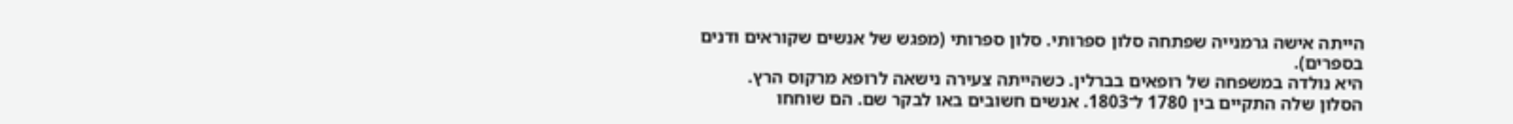הייתה אישה גרמנייה שפתחה סלון ספרותי. סלון ספרותי (מפגש של אנשים שקוראים ודנים בספרים).
היא נולדה במשפחה של רופאים בברלין. כשהייתה צעירה נישאה לרופא מרקוס הרץ.
הסלון שלה התקיים בין 1780 ל־1803. אנשים חשובים באו לבקר שם. הם שוחחו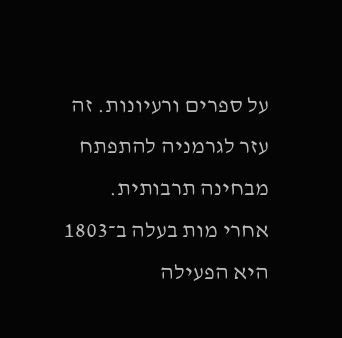על ספרים ורעיונות. זה עזר לגרמניה להתפתח מבחינה תרבותית.
אחרי מות בעלה ב־1803 היא הפעילה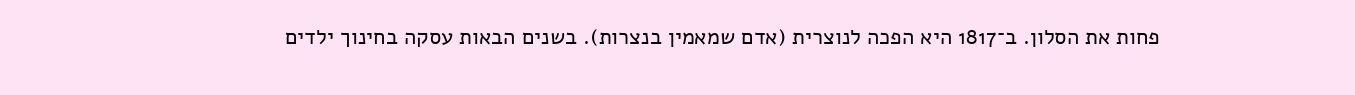פחות את הסלון. ב־1817 היא הפכה לנוצרית (אדם שמאמין בנצרות). בשנים הבאות עסקה בחינוך ילדים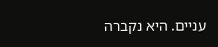עניים. היא נקברה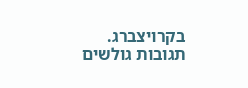בקרויצברג.
תגובות גולשים